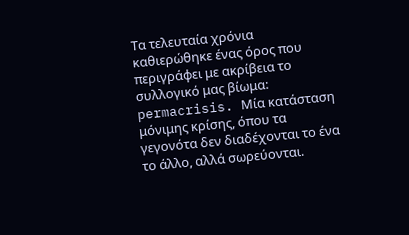Τα τελευταία χρόνια καθιερώθηκε ένας όρος που περιγράφει με ακρίβεια το συλλογικό μας βίωμα: permacrisis. Μία κατάσταση μόνιμης κρίσης, όπου τα γεγονότα δεν διαδέχονται το ένα το άλλο, αλλά σωρεύονται.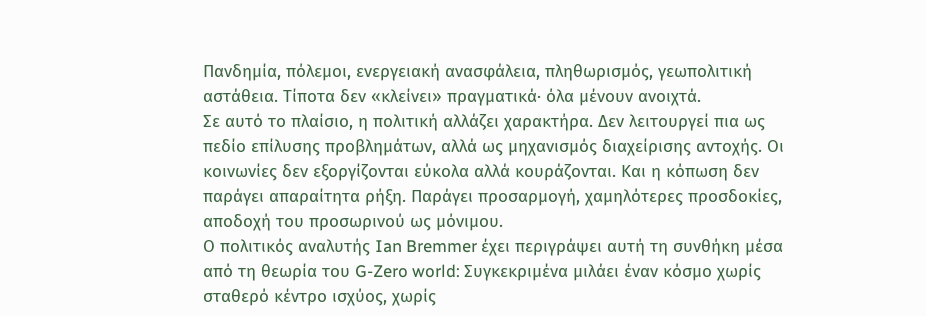Πανδημία, πόλεμοι, ενεργειακή ανασφάλεια, πληθωρισμός, γεωπολιτική αστάθεια. Τίποτα δεν «κλείνει» πραγματικά· όλα μένουν ανοιχτά.
Σε αυτό το πλαίσιο, η πολιτική αλλάζει χαρακτήρα. Δεν λειτουργεί πια ως πεδίο επίλυσης προβλημάτων, αλλά ως μηχανισμός διαχείρισης αντοχής. Οι κοινωνίες δεν εξοργίζονται εύκολα αλλά κουράζονται. Και η κόπωση δεν παράγει απαραίτητα ρήξη. Παράγει προσαρμογή, χαμηλότερες προσδοκίες, αποδοχή του προσωρινού ως μόνιμου.
Ο πολιτικός αναλυτής Ian Bremmer έχει περιγράψει αυτή τη συνθήκη μέσα από τη θεωρία του G-Zero world: Συγκεκριμένα μιλάει έναν κόσμο χωρίς σταθερό κέντρο ισχύος, χωρίς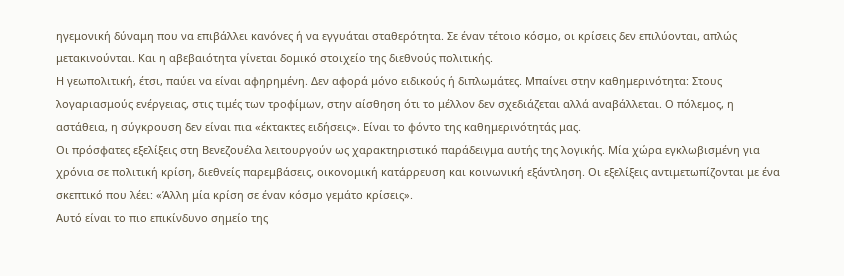ηγεμονική δύναμη που να επιβάλλει κανόνες ή να εγγυάται σταθερότητα. Σε έναν τέτοιο κόσμο, οι κρίσεις δεν επιλύονται, απλώς μετακινούνται. Και η αβεβαιότητα γίνεται δομικό στοιχείο της διεθνούς πολιτικής.
Η γεωπολιτική, έτσι, παύει να είναι αφηρημένη. Δεν αφορά μόνο ειδικούς ή διπλωμάτες. Μπαίνει στην καθημερινότητα: Στους λογαριασμούς ενέργειας, στις τιμές των τροφίμων, στην αίσθηση ότι το μέλλον δεν σχεδιάζεται αλλά αναβάλλεται. Ο πόλεμος, η αστάθεια, η σύγκρουση δεν είναι πια «έκτακτες ειδήσεις». Είναι το φόντο της καθημερινότητάς μας.
Οι πρόσφατες εξελίξεις στη Βενεζουέλα λειτουργούν ως χαρακτηριστικό παράδειγμα αυτής της λογικής. Μία χώρα εγκλωβισμένη για χρόνια σε πολιτική κρίση, διεθνείς παρεμβάσεις, οικονομική κατάρρευση και κοινωνική εξάντληση. Οι εξελίξεις αντιμετωπίζονται με ένα σκεπτικό που λέει: «Άλλη μία κρίση σε έναν κόσμο γεμάτο κρίσεις».
Αυτό είναι το πιο επικίνδυνο σημείο της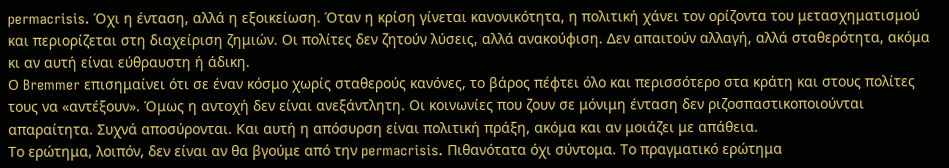permacrisis. Όχι η ένταση, αλλά η εξοικείωση. Όταν η κρίση γίνεται κανονικότητα, η πολιτική χάνει τον ορίζοντα του μετασχηματισμού και περιορίζεται στη διαχείριση ζημιών. Οι πολίτες δεν ζητούν λύσεις, αλλά ανακούφιση. Δεν απαιτούν αλλαγή, αλλά σταθερότητα, ακόμα κι αν αυτή είναι εύθραυστη ή άδικη.
Ο Bremmer επισημαίνει ότι σε έναν κόσμο χωρίς σταθερούς κανόνες, το βάρος πέφτει όλο και περισσότερο στα κράτη και στους πολίτες τους να «αντέξουν». Όμως η αντοχή δεν είναι ανεξάντλητη. Οι κοινωνίες που ζουν σε μόνιμη ένταση δεν ριζοσπαστικοποιούνται απαραίτητα. Συχνά αποσύρονται. Και αυτή η απόσυρση είναι πολιτική πράξη, ακόμα και αν μοιάζει με απάθεια.
Το ερώτημα, λοιπόν, δεν είναι αν θα βγούμε από την permacrisis. Πιθανότατα όχι σύντομα. Το πραγματικό ερώτημα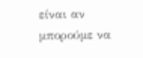είναι αν μπορούμε να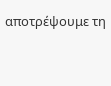αποτρέψουμε τη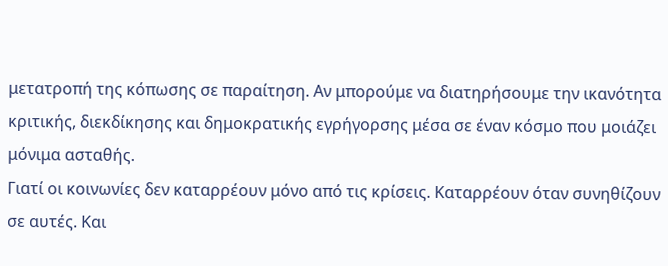μετατροπή της κόπωσης σε παραίτηση. Αν μπορούμε να διατηρήσουμε την ικανότητα κριτικής, διεκδίκησης και δημοκρατικής εγρήγορσης μέσα σε έναν κόσμο που μοιάζει μόνιμα ασταθής.
Γιατί οι κοινωνίες δεν καταρρέουν μόνο από τις κρίσεις. Καταρρέουν όταν συνηθίζουν σε αυτές. Και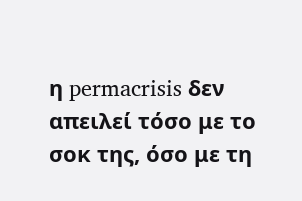η permacrisis δεν απειλεί τόσο με το σοκ της, όσο με τη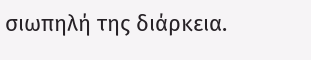σιωπηλή της διάρκεια.